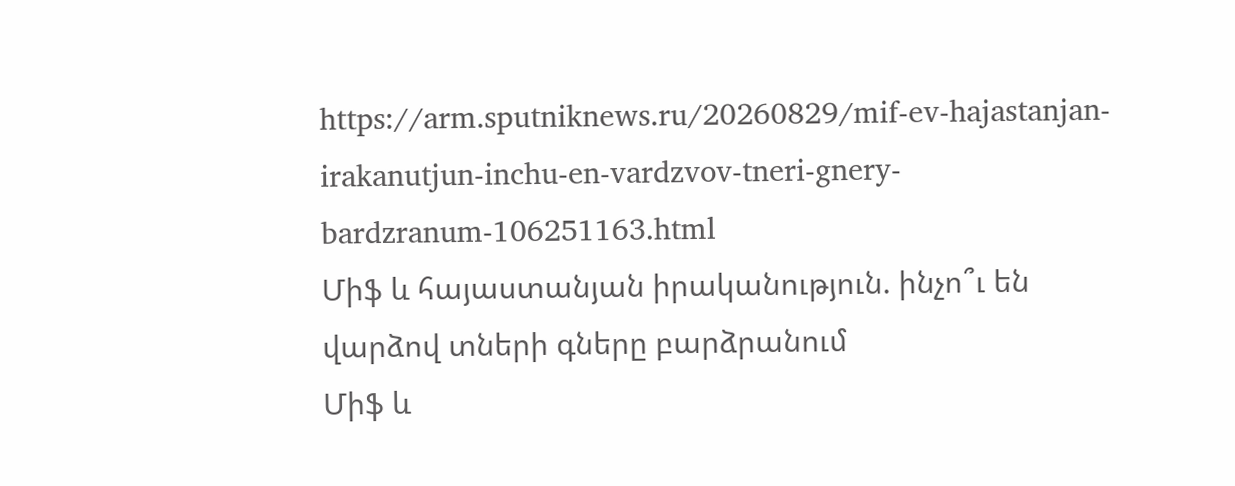https://arm.sputniknews.ru/20260829/mif-ev-hajastanjan-irakanutjun-inchu-en-vardzvov-tneri-gnery-bardzranum-106251163.html
Միֆ և հայաստանյան իրականություն. ինչո՞ւ են վարձով տների գները բարձրանում
Միֆ և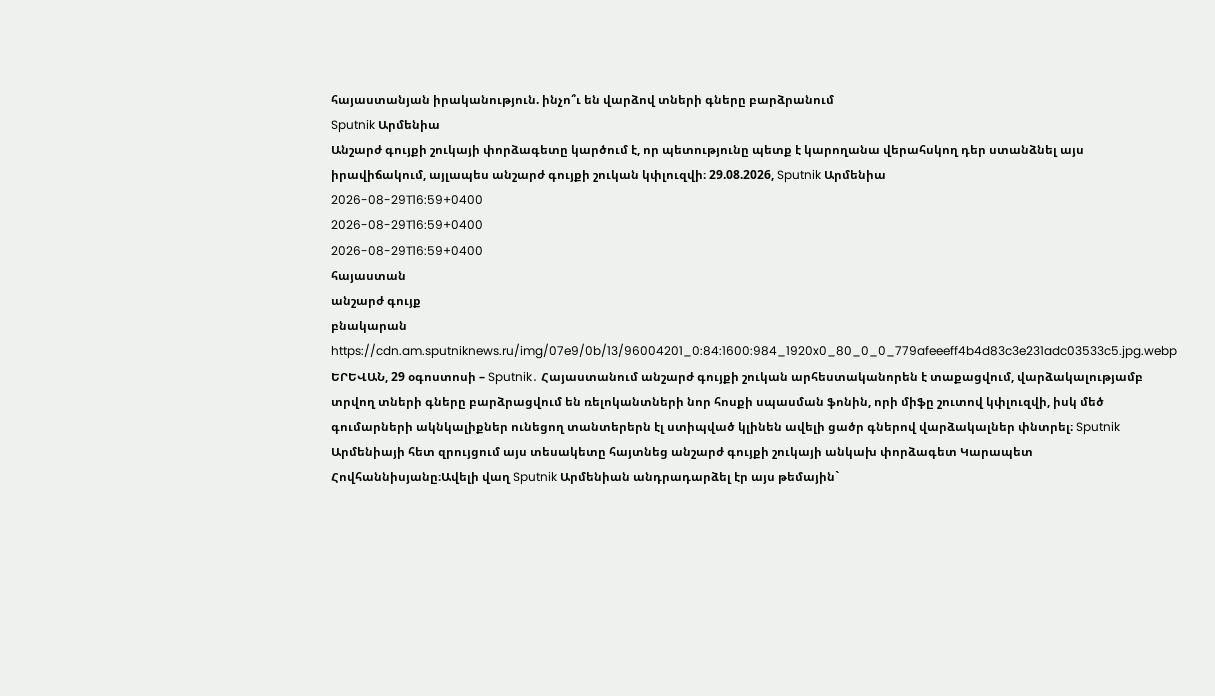հայաստանյան իրականություն. ինչո՞ւ են վարձով տների գները բարձրանում
Sputnik Արմենիա
Անշարժ գույքի շուկայի փորձագետը կարծում է, որ պետությունը պետք է կարողանա վերահսկող դեր ստանձնել այս իրավիճակում, այլապես անշարժ գույքի շուկան կփլուզվի։ 29.08.2026, Sputnik Արմենիա
2026-08-29T16:59+0400
2026-08-29T16:59+0400
2026-08-29T16:59+0400
հայաստան
անշարժ գույք
բնակարան
https://cdn.am.sputniknews.ru/img/07e9/0b/13/96004201_0:84:1600:984_1920x0_80_0_0_779afeeeff4b4d83c3e231adc03533c5.jpg.webp
ԵՐԵՎԱՆ, 29 օգոստոսի – Sputnik․ Հայաստանում անշարժ գույքի շուկան արհեստականորեն է տաքացվում, վարձակալությամբ տրվող տների գները բարձրացվում են ռելոկանտների նոր հոսքի սպասման ֆոնին, որի միֆը շուտով կփլուզվի, իսկ մեծ գումարների ակնկալիքներ ունեցող տանտերերն էլ ստիպված կլինեն ավելի ցածր գներով վարձակալներ փնտրել։ Sputnik Արմենիայի հետ զրույցում այս տեսակետը հայտնեց անշարժ գույքի շուկայի անկախ փորձագետ Կարապետ Հովհաննիսյանը։Ավելի վաղ Sputnik Արմենիան անդրադարձել էր այս թեմային`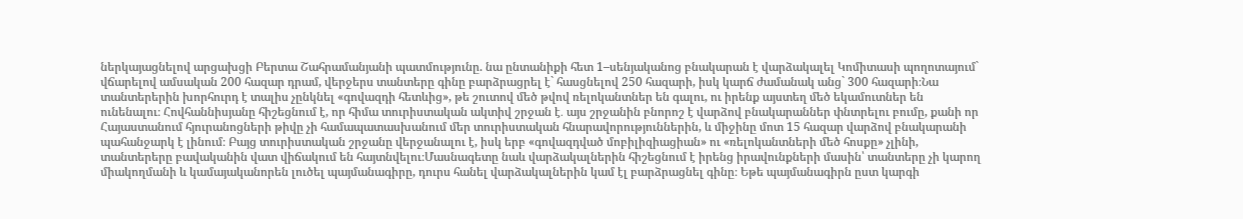ներկայացնելով արցախցի Բերտա Շահրամանյանի պատմությունը. նա ընտանիքի հետ 1–սենյականոց բնակարան է վարձակալել Կոմիտասի պողոտայում` վճարելով ամսական 200 հազար դրամ, վերջերս տանտերը գինը բարձրացրել է` հասցնելով 250 հազարի, իսկ կարճ ժամանակ անց` 300 հազարի։Նա տանտերերին խորհուրդ է տալիս չընկնել «գովազդի հետևից», թե շուտով մեծ թվով ռելոկանտներ են գալու, ու իրենք այստեղ մեծ եկամուտներ են ունենալու։ Հովհաննիսյանը հիշեցնում է, որ հիմա տուրիստական ակտիվ շրջան է․ այս շրջանին բնորոշ է վարձով բնակարաններ փնտրելու բումը, քանի որ Հայաստանում հյուրանոցների թիվը չի համապատասխանում մեր տուրիստական հնարավորություններին, և միջինը մոտ 15 հազար վարձով բնակարանի պահանջարկ է լինում։ Բայց տուրիստական շրջանը վերջանալու է, իսկ երբ «գովազդված մոբիլիզիացիան» ու «ռելոկանտների մեծ հոսքը» չլինի, տանտերերը բավականին վատ վիճակում են հայտնվելու։Մասնագետը նաև վարձակալներին հիշեցնում է իրենց իրավունքների մասին՝ տանտերը չի կարող միակողմանի և կամայականորեն լուծել պայմանագիրը, դուրս հանել վարձակալներին կամ էլ բարձրացնել գինը։ Եթե պայմանագիրն ըստ կարգի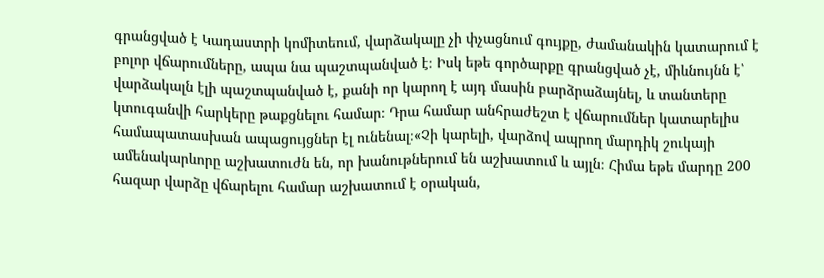գրանցված է Կադաստրի կոմիտեում, վարձակալը չի փչացնում գույքը, ժամանակին կատարում է բոլոր վճարումները, ապա նա պաշտպանված է։ Իսկ եթե գործարքը գրանցված չէ, միևնույնն է՝ վարձակալն էլի պաշտպանված է, քանի որ կարող է այդ մասին բարձրաձայնել, և տանտերը կտուգանվի հարկերը թաքցնելու համար։ Դրա համար անհրաժեշտ է վճարումներ կատարելիս համապատասխան ապացույցներ էլ ունենալ։«Չի կարելի, վարձով ապրող մարդիկ շուկայի ամենակարևորը աշխատուժն են, որ խանութներում են աշխատում և այլն։ Հիմա եթե մարդը 200 հազար վարձը վճարելու համար աշխատում է օրական,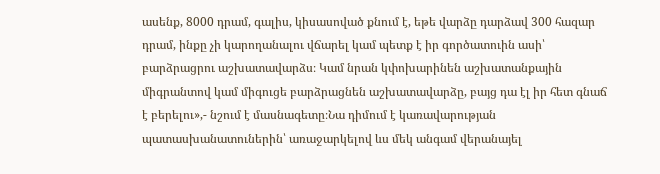ասենք, 8000 դրամ, գալիս, կիսասոված քնում է, եթե վարձը դարձավ 300 հազար դրամ, ինքը չի կարողանալու վճարել կամ պետք է իր գործատուին ասի՝ բարձրացրու աշխատավարձս։ Կամ նրան կփոխարինեն աշխատանքային միգրանտով կամ միգուցե բարձրացնեն աշխատավարձը, բայց դա էլ իր հետ գնաճ է բերելու»,- նշում է մասնագետը։Նա դիմում է կառավարության պատասխանատուներին՝ առաջարկելով ևս մեկ անգամ վերանայել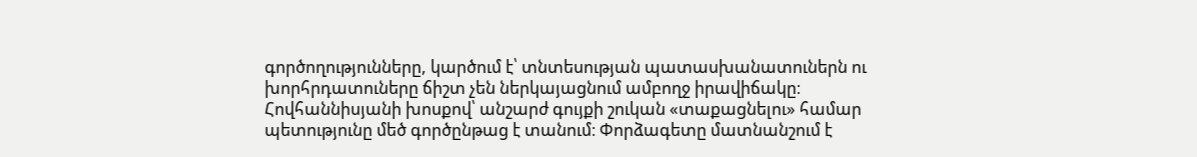գործողությունները, կարծում է՝ տնտեսության պատասխանատուներն ու խորհրդատուները ճիշտ չեն ներկայացնում ամբողջ իրավիճակը։ Հովհաննիսյանի խոսքով՝ անշարժ գույքի շուկան «տաքացնելու» համար պետությունը մեծ գործընթաց է տանում։ Փորձագետը մատնանշում է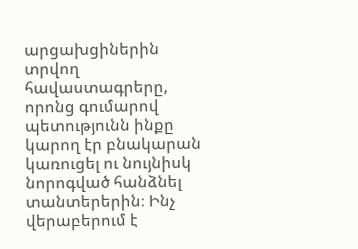արցախցիներին տրվող հավաստագրերը, որոնց գումարով պետությունն ինքը կարող էր բնակարան կառուցել ու նույնիսկ նորոգված հանձնել տանտերերին։ Ինչ վերաբերում է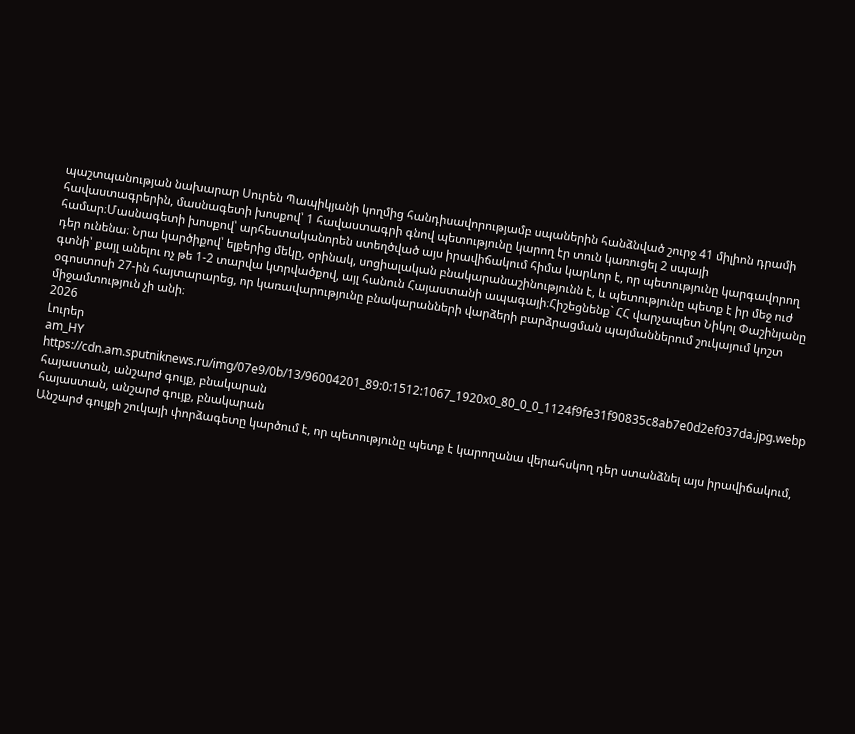պաշտպանության նախարար Սուրեն Պապիկյանի կողմից հանդիսավորությամբ սպաներին հանձնված շուրջ 41 միլիոն դրամի հավաստագրերին, մասնագետի խոսքով՝ 1 հավաստագրի գնով պետությունը կարող էր տուն կառուցել 2 սպայի համար։Մասնագետի խոսքով՝ արհեստականորեն ստեղծված այս իրավիճակում հիմա կարևոր է, որ պետությունը կարգավորող դեր ունենա։ Նրա կարծիքով՝ ելքերից մեկը, օրինակ, սոցիալական բնակարանաշինությունն է, և պետությունը պետք է իր մեջ ուժ գտնի՝ քայլ անելու ոչ թե 1-2 տարվա կտրվածքով, այլ հանուն Հայաստանի ապագայի։Հիշեցնենք` ՀՀ վարչապետ Նիկոլ Փաշինյանը օգոստոսի 27-ին հայտարարեց, որ կառավարությունը բնակարանների վարձերի բարձրացման պայմաններում շուկայում կոշտ միջամտություն չի անի։
2026
Լուրեր
am_HY
https://cdn.am.sputniknews.ru/img/07e9/0b/13/96004201_89:0:1512:1067_1920x0_80_0_0_1124f9fe31f90835c8ab7e0d2ef037da.jpg.webp
հայաստան, անշարժ գույք, բնակարան
հայաստան, անշարժ գույք, բնակարան
Անշարժ գույքի շուկայի փորձագետը կարծում է, որ պետությունը պետք է կարողանա վերահսկող դեր ստանձնել այս իրավիճակում,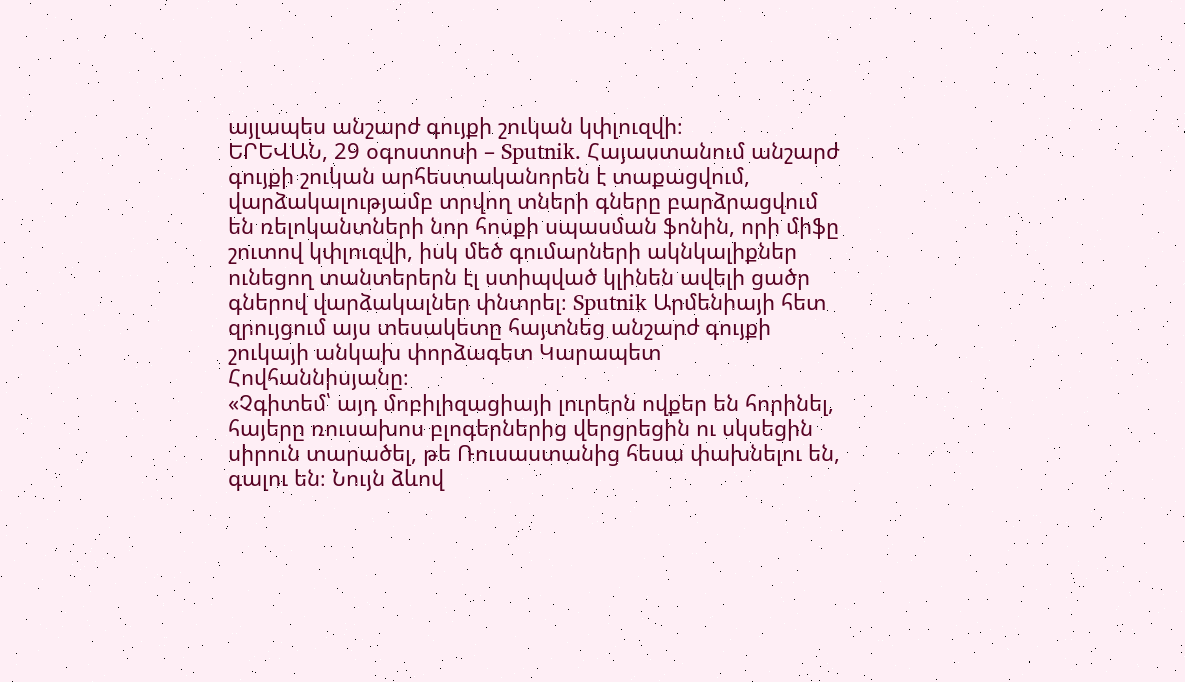այլապես անշարժ գույքի շուկան կփլուզվի։
ԵՐԵՎԱՆ, 29 օգոստոսի – Sputnik․ Հայաստանում անշարժ գույքի շուկան արհեստականորեն է տաքացվում, վարձակալությամբ տրվող տների գները բարձրացվում են ռելոկանտների նոր հոսքի սպասման ֆոնին, որի միֆը շուտով կփլուզվի, իսկ մեծ գումարների ակնկալիքներ ունեցող տանտերերն էլ ստիպված կլինեն ավելի ցածր գներով վարձակալներ փնտրել։ Sputnik Արմենիայի հետ զրույցում այս տեսակետը հայտնեց անշարժ գույքի շուկայի անկախ փորձագետ Կարապետ Հովհաննիսյանը։
«Չգիտեմ՝ այդ մոբիլիզացիայի լուրերն ովքեր են հորինել, հայերը ռուսախոս բլոգերներից վերցրեցին ու սկսեցին սիրուն տարածել, թե Ռուսաստանից հեսա փախնելու են, գալու են։ Նույն ձևով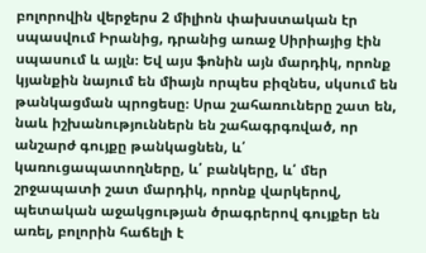բոլորովին վերջերս 2 միլիոն փախստական էր սպասվում Իրանից, դրանից առաջ Սիրիայից էին սպասում և այլն։ Եվ այս ֆոնին այն մարդիկ, որոնք կյանքին նայում են միայն որպես բիզնես, սկսում են թանկացման պրոցեսը։ Սրա շահառուները շատ են, նաև իշխանություններն են շահագրգռված, որ անշարժ գույքը թանկացնեն, և՛ կառուցապատողները, և՛ բանկերը, և՛ մեր շրջապատի շատ մարդիկ, որոնք վարկերով, պետական աջակցության ծրագրերով գույքեր են առել, բոլորին հաճելի է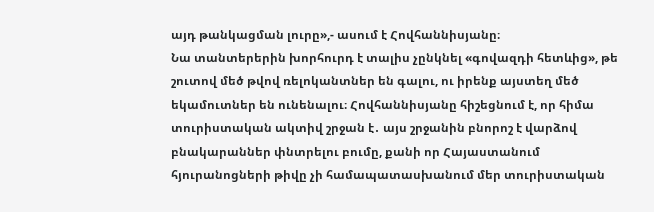այդ թանկացման լուրը»,- ասում է Հովհաննիսյանը։
Նա տանտերերին խորհուրդ է տալիս չընկնել «գովազդի հետևից», թե շուտով մեծ թվով ռելոկանտներ են գալու, ու իրենք այստեղ մեծ եկամուտներ են ունենալու։ Հովհաննիսյանը հիշեցնում է, որ հիմա տուրիստական ակտիվ շրջան է․ այս շրջանին բնորոշ է վարձով բնակարաններ փնտրելու բումը, քանի որ Հայաստանում հյուրանոցների թիվը չի համապատասխանում մեր տուրիստական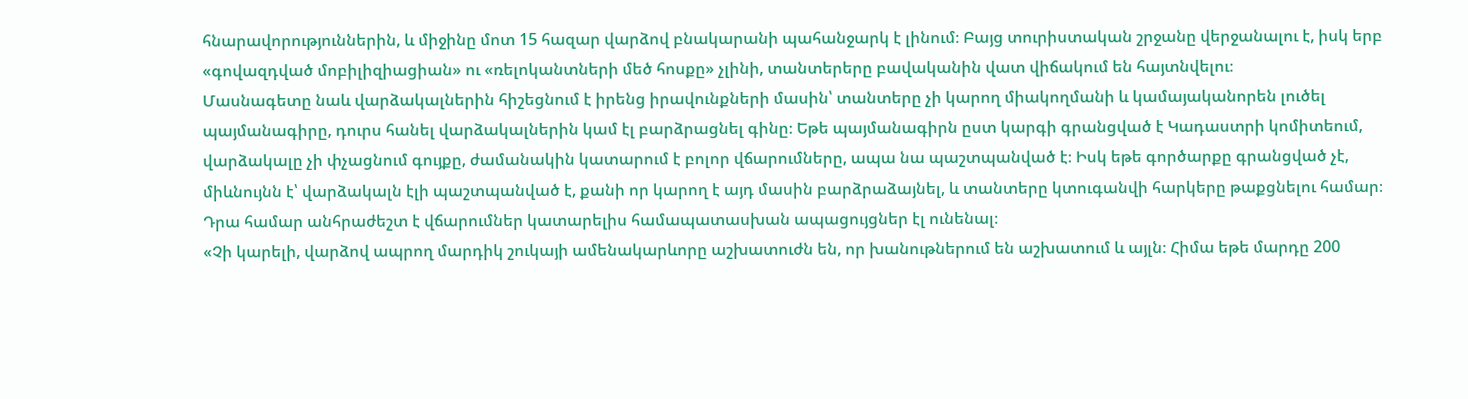հնարավորություններին, և միջինը մոտ 15 հազար վարձով բնակարանի պահանջարկ է լինում։ Բայց տուրիստական շրջանը վերջանալու է, իսկ երբ «գովազդված մոբիլիզիացիան» ու «ռելոկանտների մեծ հոսքը» չլինի, տանտերերը բավականին վատ վիճակում են հայտնվելու։
Մասնագետը նաև վարձակալներին հիշեցնում է իրենց իրավունքների մասին՝ տանտերը չի կարող միակողմանի և կամայականորեն լուծել պայմանագիրը, դուրս հանել վարձակալներին կամ էլ բարձրացնել գինը։ Եթե պայմանագիրն ըստ կարգի գրանցված է Կադաստրի կոմիտեում, վարձակալը չի փչացնում գույքը, ժամանակին կատարում է բոլոր վճարումները, ապա նա պաշտպանված է։ Իսկ եթե գործարքը գրանցված չէ, միևնույնն է՝ վարձակալն էլի պաշտպանված է, քանի որ կարող է այդ մասին բարձրաձայնել, և տանտերը կտուգանվի հարկերը թաքցնելու համար։ Դրա համար անհրաժեշտ է վճարումներ կատարելիս համապատասխան ապացույցներ էլ ունենալ։
«Չի կարելի, վարձով ապրող մարդիկ շուկայի ամենակարևորը աշխատուժն են, որ խանութներում են աշխատում և այլն։ Հիմա եթե մարդը 200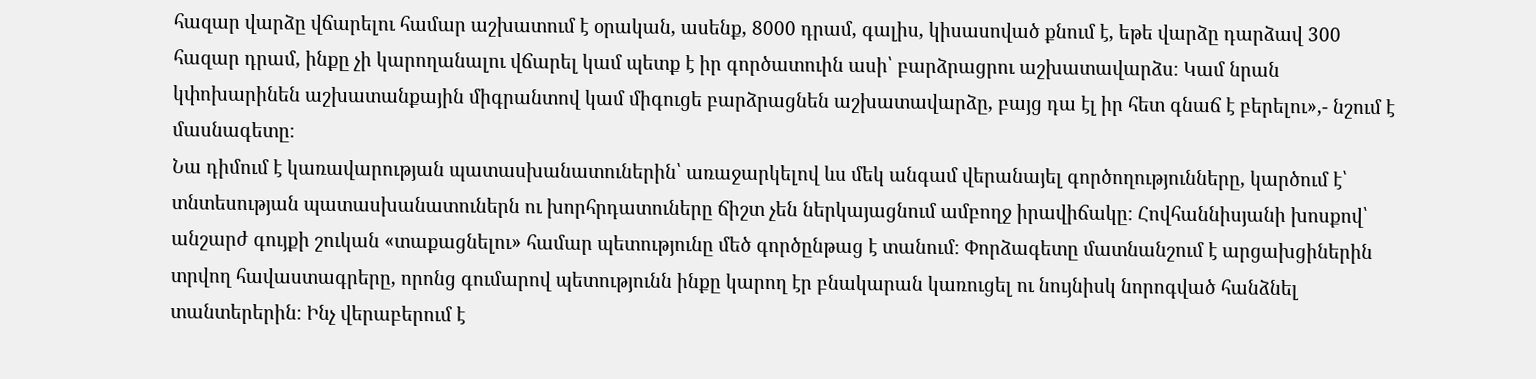հազար վարձը վճարելու համար աշխատում է օրական, ասենք, 8000 դրամ, գալիս, կիսասոված քնում է, եթե վարձը դարձավ 300 հազար դրամ, ինքը չի կարողանալու վճարել կամ պետք է իր գործատուին ասի՝ բարձրացրու աշխատավարձս։ Կամ նրան կփոխարինեն աշխատանքային միգրանտով կամ միգուցե բարձրացնեն աշխատավարձը, բայց դա էլ իր հետ գնաճ է բերելու»,- նշում է մասնագետը։
Նա դիմում է կառավարության պատասխանատուներին՝ առաջարկելով ևս մեկ անգամ վերանայել գործողությունները, կարծում է՝ տնտեսության պատասխանատուներն ու խորհրդատուները ճիշտ չեն ներկայացնում ամբողջ իրավիճակը։ Հովհաննիսյանի խոսքով՝ անշարժ գույքի շուկան «տաքացնելու» համար պետությունը մեծ գործընթաց է տանում։ Փորձագետը մատնանշում է արցախցիներին տրվող հավաստագրերը, որոնց գումարով պետությունն ինքը կարող էր բնակարան կառուցել ու նույնիսկ նորոգված հանձնել տանտերերին։ Ինչ վերաբերում է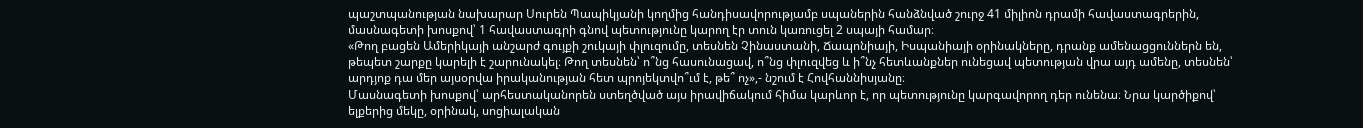պաշտպանության նախարար Սուրեն Պապիկյանի կողմից հանդիսավորությամբ սպաներին հանձնված շուրջ 41 միլիոն դրամի հավաստագրերին, մասնագետի խոսքով՝ 1 հավաստագրի գնով պետությունը կարող էր տուն կառուցել 2 սպայի համար։
«Թող բացեն Ամերիկայի անշարժ գույքի շուկայի փլուզումը, տեսնեն Չինաստանի, Ճապոնիայի, Իսպանիայի օրինակները, դրանք ամենացցուններն են, թեպետ շարքը կարելի է շարունակել։ Թող տեսնեն՝ ո՞նց հասունացավ, ո՞նց փլուզվեց և ի՞նչ հետևանքներ ունեցավ պետության վրա այդ ամենը, տեսնեն՝ արդյոք դա մեր այսօրվա իրականության հետ պրոյեկտվո՞ւմ է, թե՞ ոչ»,- նշում է Հովհաննիսյանը։
Մասնագետի խոսքով՝ արհեստականորեն ստեղծված այս իրավիճակում հիմա կարևոր է, որ պետությունը կարգավորող դեր ունենա։ Նրա կարծիքով՝ ելքերից մեկը, օրինակ, սոցիալական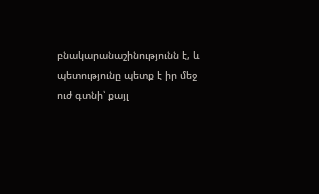բնակարանաշինությունն է, և պետությունը պետք է իր մեջ ուժ գտնի՝ քայլ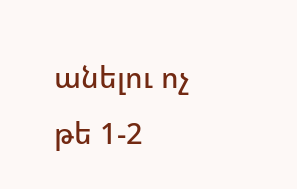անելու ոչ թե 1-2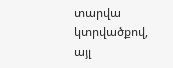տարվա կտրվածքով, այլ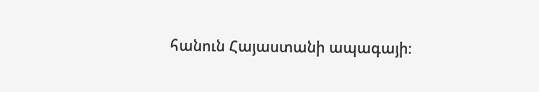հանուն Հայաստանի ապագայի։